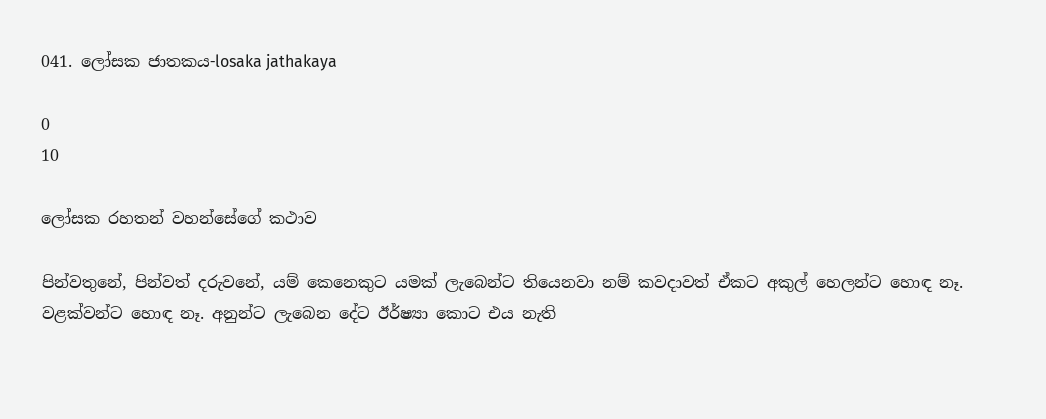041. ලෝසක ජාතකය-losaka jathakaya

0
10

ලෝසක රහතන් වහන්සේගේ කථාව

පින්වතුනේ, පින්වත් දරුවනේ, යම් කෙනෙකුට යමක් ලැබෙන්ට තියෙනවා නම් කවදාවත් ඒකට අකුල් හෙලන්ට හොඳ නෑ. වළක්වන්ට හොඳ නෑ. අනුන්ට ලැබෙන දේට ඊර්ෂ්‍යා කොට එය නැති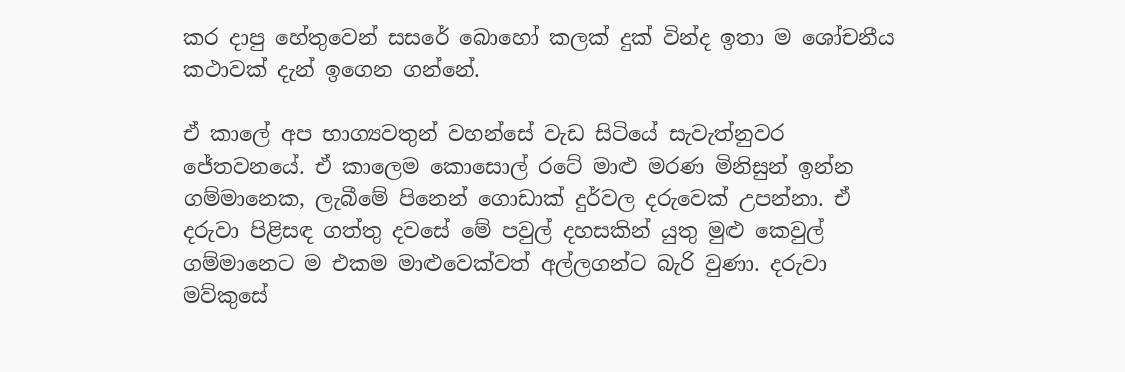කර දාපු හේතුවෙන් සසරේ බොහෝ කලක් දුක් වින්ද ඉතා ම ශෝචනීය කථාවක් දැන් ඉගෙන ගන්නේ.

ඒ කාලේ අප භාග්‍යවතුන් වහන්සේ වැඩ සිටියේ සැවැත්නුවර ජේතවනයේ. ඒ කාලෙම කොසොල් රටේ මාළු මරණ මිනිසුන් ඉන්න ගම්මානෙක, ලැබීමේ පිනෙන් ගොඩාක් දුර්වල දරුවෙක් උපන්නා. ඒ දරුවා පිළිසඳ ගත්තු දවසේ මේ පවුල් දහසකින් යුතු මුළු කෙවුල් ගම්මානෙට ම එකම මාළුවෙක්වත් අල්ලගන්ට බැරි වුණා. දරුවා මව්කුසේ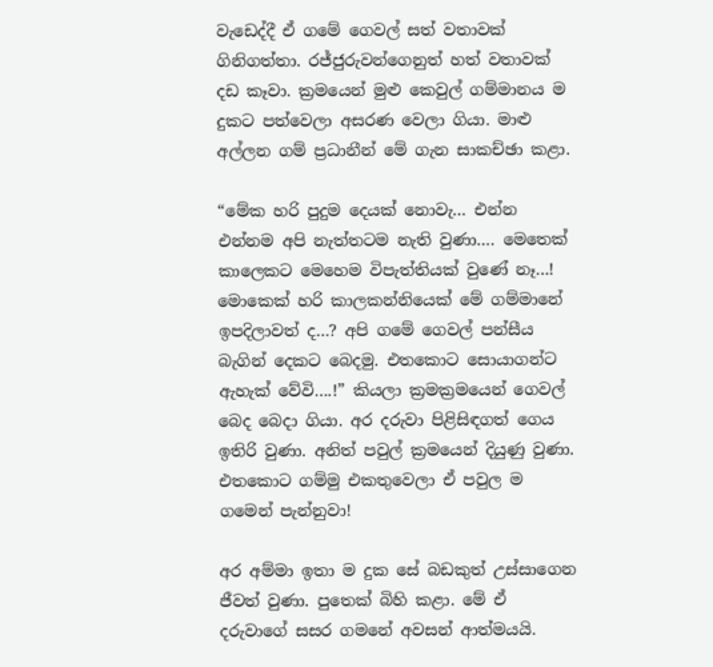වැඩෙද්දී ඒ ගමේ ගෙවල් සත් වතාවක් ගිනිගත්තා. රජ්ජුරුවන්ගෙනුත් හත් වතාවක් දඩ කෑවා. ක්‍රමයෙන් මුළු කෙවුල් ගම්මානය ම දුකට පත්වෙලා අසරණ වෙලා ගියා. මාළු අල්ලන ගම් ප්‍රධානීන් මේ ගැන සාකච්ඡා කළා.

“මේක හරි පුදුම දෙයක් නොවැ… එන්න එන්නම අපි නැත්තටම නැති වුණා…. මෙතෙක් කාලෙකට මෙහෙම විපැත්තියක් වුණේ නෑ…! මොකෙක් හරි කාලකන්නියෙක් මේ ගම්මානේ ඉපදිලාවත් ද…? අපි ගමේ ගෙවල් පන්සීය බැගින් දෙකට බෙදමු. එතකොට සොයාගන්ට ඇහැක් වේවි….!” කියලා ක්‍රමක්‍රමයෙන් ගෙවල් බෙද බෙදා ගියා. අර දරුවා පිළිසිඳගත් ගෙය ඉතිරි වුණා. අනිත් පවුල් ක්‍රමයෙන් දියුණු වුණා. එතකොට ගම්මු එකතුවෙලා ඒ පවුල ම ගමෙන් පැන්නුවා!

අර අම්මා ඉතා ම දුක සේ බඩකුත් උස්සාගෙන ජීවත් වුණා. පුතෙක් බිහි කළා. මේ ඒ දරුවාගේ සසර ගමනේ අවසන් ආත්මයයි.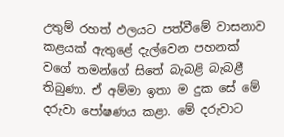උතුම් රහත් ඵලයට පත්වීමේ වාසනාව කළයක් ඇතුළේ දැල්වෙන පහනක් වගේ තමන්ගේ සිතේ බැබළි බැබළී තිබුණා. ඒ අම්මා ඉතා ම දුක සේ මේ දරුවා පෝෂණය කළා. මේ දරුවාට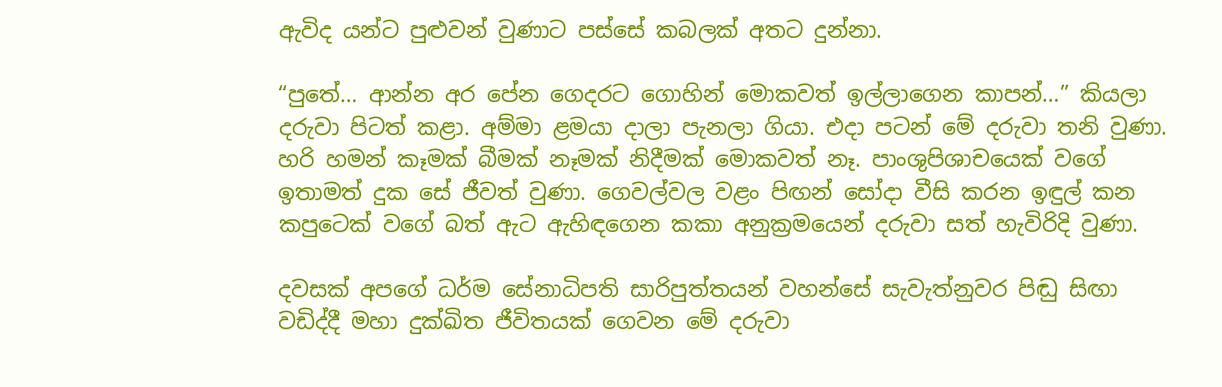ඇවිද යන්ට පුළුවන් වුණාට පස්සේ කබලක් අතට දුන්නා.

“පුතේ… ආන්න අර පේන ගෙදරට ගොහින් මොකවත් ඉල්ලාගෙන කාපන්…” කියලා දරුවා පිටත් කළා. අම්මා ළමයා දාලා පැනලා ගියා. එදා පටන් මේ දරුවා තනි වුණා. හරි හමන් කෑමක් බීමක් නෑමක් නිදීමක් මොකවත් නෑ. පාංශුපිශාචයෙක් වගේ ඉතාමත් දුක සේ ජීවත් වුණා. ගෙවල්වල වළං පිඟන් සෝදා වීසි කරන ඉඳුල් කන කපුටෙක් වගේ බත් ඇට ඇහිඳගෙන කකා අනුක්‍රමයෙන් දරුවා සත් හැවිරිදි වුණා.

දවසක් අපගේ ධර්ම සේනාධිපති සාරිපුත්තයන් වහන්සේ සැවැත්නුවර පිඬු සිඟා වඩිද්දී මහා දුක්ඛිත ජීවිතයක් ගෙවන මේ දරුවා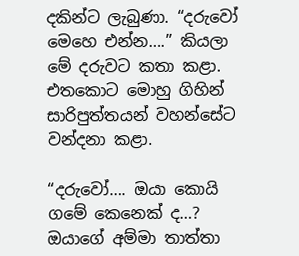දකින්ට ලැබුණා. “දරුවෝ මෙහෙ එන්න….” කියලා මේ දරුවට කතා කළා. එතකොට මොහු ගිහින් සාරිපුත්තයන් වහන්සේට වන්දනා කළා.

“දරුවෝ…. ඔයා කොයි ගමේ කෙනෙක් ද…? ඔයාගේ අම්මා තාත්තා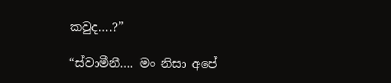කවුද….?”

“ස්වාමීනී…. මං නිසා අපේ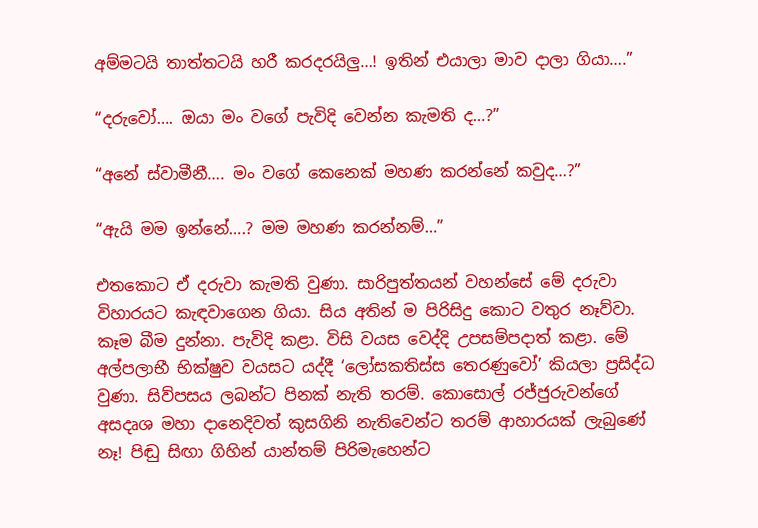අම්මටයි තාත්තටයි හරී කරදරයිලු…! ඉතින් එයාලා මාව දාලා ගියා….”

“දරුවෝ…. ඔයා මං වගේ පැවිදි වෙන්න කැමති ද…?”

“අනේ ස්වාමීනී…. මං වගේ කෙනෙක් මහණ කරන්නේ කවුද…?”

“ඇයි මම ඉන්නේ….? මම මහණ කරන්නම්…”

එතකොට ඒ දරුවා කැමති වුණා. සාරිපුත්තයන් වහන්සේ මේ දරුවා විහාරයට කැඳවාගෙන ගියා. සිය අතින් ම පිරිසිදු කොට වතුර නෑව්වා. කෑම බීම දුන්නා. පැවිදි කළා. විසි වයස වෙද්දි උපසම්පදාත් කළා. මේ අල්පලාභී භික්ෂුව වයසට යද්දී ‘ලෝසකතිස්ස තෙරණුවෝ’ කියලා ප්‍රසිද්ධ වුණා. සිව්පසය ලබන්ට පිනක් නැති තරම්. කොසොල් රජ්ජුරුවන්ගේ අසදෘශ මහා දානෙදිවත් කුසගිනි නැතිවෙන්ට තරම් ආහාරයක් ලැබුණේ නෑ! පිඬු සිඟා ගිහින් යාන්තම් පිරිමැහෙන්ට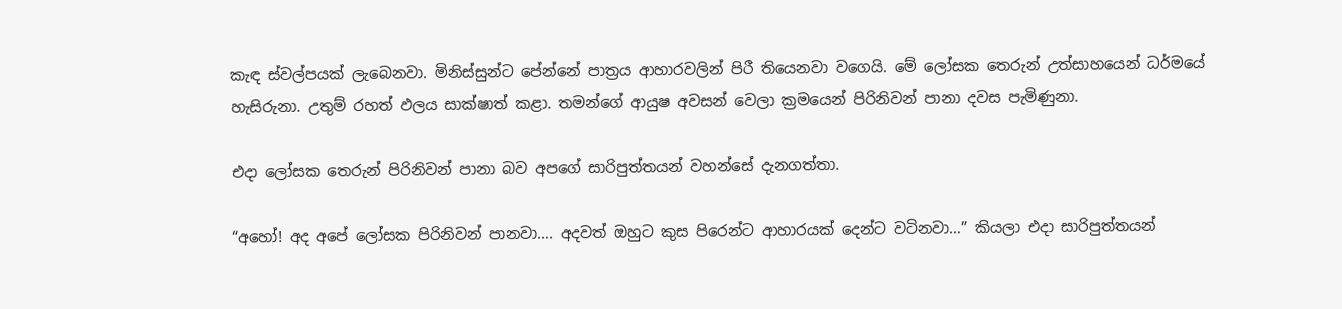කැඳ ස්වල්පයක් ලැබෙනවා. මිනිස්සුන්ට පේන්නේ පාත්‍රය ආහාරවලින් පිරී තියෙනවා වගෙයි. මේ ලෝසක තෙරුන් උත්සාහයෙන් ධර්මයේ හැසිරුනා. උතුම් රහත් ඵලය සාක්ෂාත් කළා. තමන්ගේ ආයුෂ අවසන් වෙලා ක්‍රමයෙන් පිරිනිවන් පානා දවස පැමිණුනා.

එදා ලෝසක තෙරුන් පිරිනිවන් පානා බව අපගේ සාරිපුත්තයන් වහන්සේ දැනගත්තා.

“අහෝ! අද අපේ ලෝසක පිරිනිවන් පානවා…. අදවත් ඔහුට කුස පිරෙන්ට ආහාරයක් දෙන්ට වටිනවා…” කියලා එදා සාරිපුත්තයන්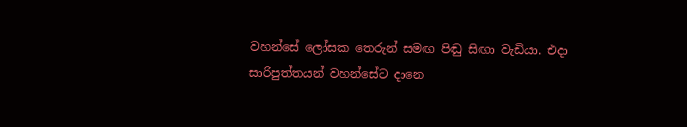වහන්සේ ලෝසක තෙරුන් සමඟ පිඬු සිඟා වැඩියා. එදා සාරිපුත්තයන් වහන්සේට දානෙ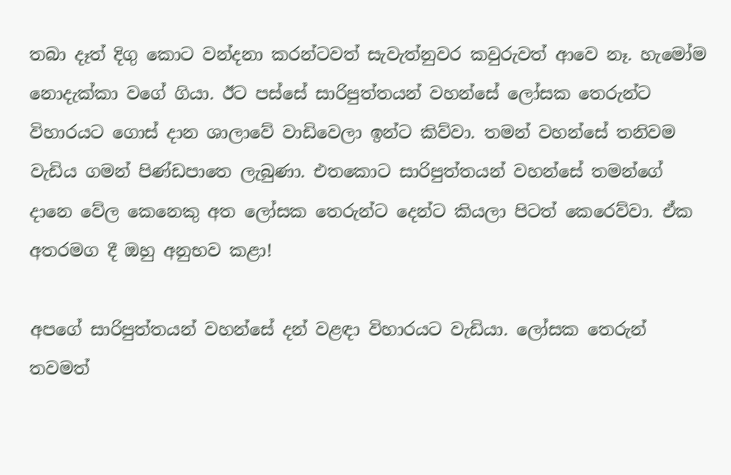තබා දෑත් දිගු කොට වන්දනා කරන්ටවත් සැවැත්නුවර කවුරුවත් ආවෙ නෑ. හැමෝම නොදැක්කා වගේ ගියා. ඊට පස්සේ සාරිපුත්තයන් වහන්සේ ලෝසක තෙරුන්ට විහාරයට ගොස් දාන ශාලාවේ වාඩිවෙලා ඉන්ට කිව්වා. තමන් වහන්සේ තනිවම වැඩිය ගමන් පිණ්ඩපාතෙ ලැබුණා. එතකොට සාරිපුත්තයන් වහන්සේ තමන්ගේ දානෙ වේල කෙනෙකු අත ලෝසක තෙරුන්ට දෙන්ට කියලා පිටත් කෙරෙව්වා. ඒක අතරමග දී ඔහු අනුභව කළා!

අපගේ සාරිපුත්තයන් වහන්සේ දන් වළඳා විහාරයට වැඩියා. ලෝසක තෙරුන් තවමත්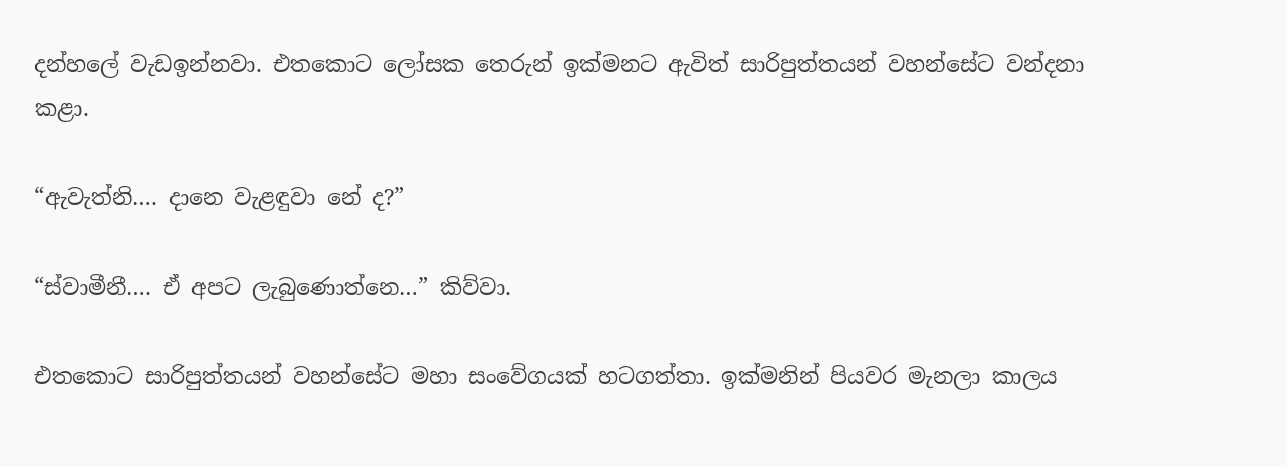දන්හලේ වැඩඉන්නවා. එතකොට ලෝසක තෙරුන් ඉක්මනට ඇවිත් සාරිපුත්තයන් වහන්සේට වන්දනා කළා.

“ඇවැත්නි…. දානෙ වැළඳුවා නේ ද?”

“ස්වාමීනී…. ඒ අපට ලැබුණොත්නෙ…” කිව්වා.

එතකොට සාරිපුත්තයන් වහන්සේට මහා සංවේගයක් හටගත්තා. ඉක්මනින් පියවර මැනලා කාලය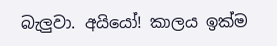බැලුවා. අයියෝ! කාලය ඉක්ම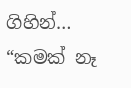ගිහින්… “කමක් නෑ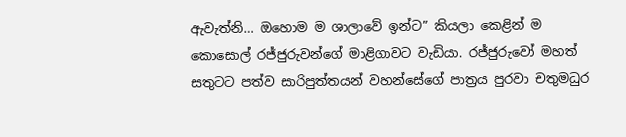ඇවැත්නි… ඔහොම ම ශාලාවේ ඉන්ට” කියලා කෙළින් ම කොසොල් රජ්ජුරුවන්ගේ මාළිගාවට වැඩියා. රජ්ජුරුවෝ මහත් සතුටට පත්ව සාරිපුත්තයන් වහන්සේගේ පාත්‍රය පුරවා චතුමධුර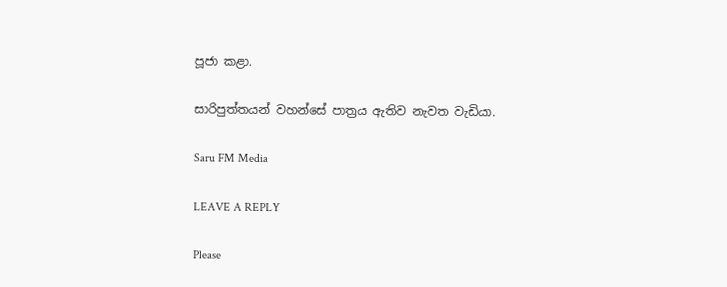පූජා කළා.

සාරිපුත්තයන් වහන්සේ පාත්‍රය ඇතිව නැවත වැඩියා.

Saru FM Media

LEAVE A REPLY

Please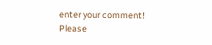enter your comment!
Please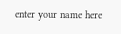enter your name here